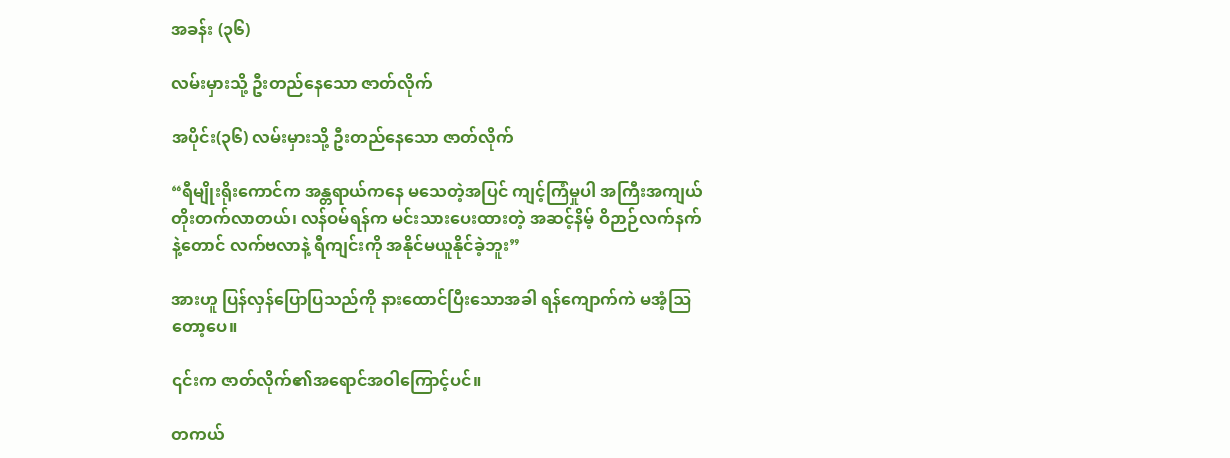အခန်း (၃၆)

လမ်းမှားသို့ ဦးတည်နေသော ဇာတ်လိုက်

အပိုင်း(၃၆) လမ်းမှားသို့ ဦးတည်နေသော ဇာတ်လိုက်

“ရီမျိုးရိုးကောင်က အန္တရာယ်ကနေ မသေတဲ့အပြင် ကျင့်ကြံမှုပါ အကြီးအကျယ် တိုးတက်လာတယ်၊ လန်ဝမ်ရန်က မင်းသားပေးထားတဲ့ အဆင့်နိမ့် ဝိဉာဉ်လက်နက်နဲ့တောင် လက်ဗလာနဲ့ ရီကျင်းကို အနိုင်မယူနိုင်ခဲ့ဘူး”

အားဟူ ပြန်လှန်ပြောပြသည်ကို နားထောင်ပြီးသောအခါ ရန်ကျောက်ကဲ မအံ့ဩတော့ပေ။

၎င်းက ဇာတ်လိုက်၏အရောင်အဝါကြောင့်ပင်။

တကယ်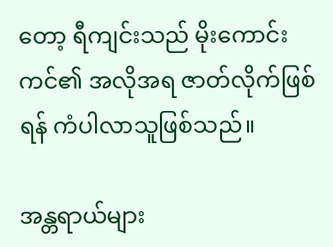တော့ ရီကျင်းသည် မိုးကောင်းကင်၏ အလိုအရ ဇာတ်လိုက်ဖြစ်ရန် ကံပါလာသူဖြစ်သည်။

အန္တရာယ်များ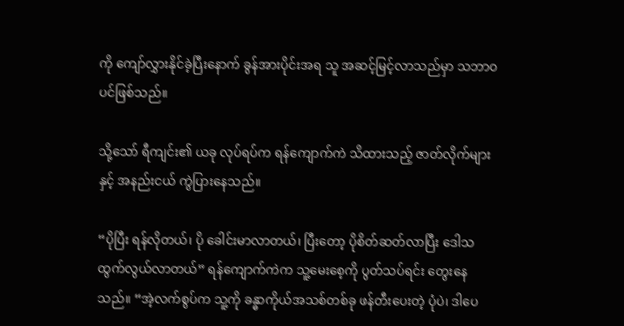ကို ကျော်လွှားနိုင်ခဲ့ပြီးနောက် ခွန်အားပိုင်းအရ သူ အဆင့်မြင့်လာသည်မှာ သဘာဝပင်ဖြစ်သည်။

သို့သော် ရီကျင်း၏ ယခု လုပ်ရပ်က ရန်ကျောက်ကဲ သိထားသည့် ဇာတ်လိုက်များနှင့် အနည်းငယ် ကွဲပြားနေသည်။

“ပိုပြီး ရန်လိုတယ်၊ ပို ခေါင်းမာလာတယ်၊ ပြီးတော့ ပိုစိတ်ဆတ်လာပြီး ဒေါသထွက်လွယ်လာတယ်” ရန်ကျောက်ကဲက သူ့မေးစေ့ကို ပွတ်သပ်ရင်း တွေးနေသည်။ “အဲ့လက်စွပ်က သူ့ကို ခန္ဓာကိုယ်အသစ်တစ်ခု ဖန်တီးပေးတဲ့ ပုံပဲ၊ ဒါပေ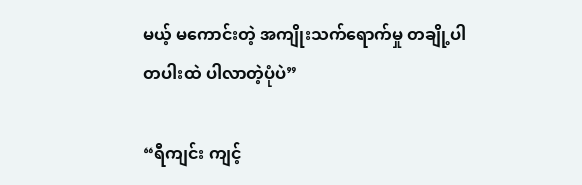မယ့် မကောင်းတဲ့ အကျိုးသက်ရောက်မှု တချို့ပါ တပါးထဲ ပါလာတဲ့ပုံပဲ”

“ရီကျင်း ကျင့်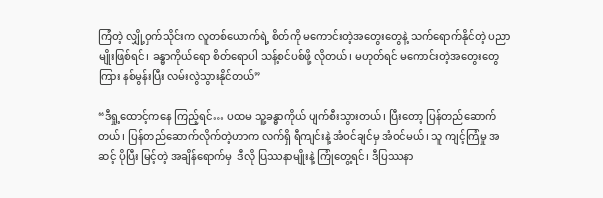ကြံတဲ့ လျှို့ဝှက်သိုင်းက လူတစ်ယောက်ရဲ့ စိတ်ကို မကောင်းတဲ့အတွေးတွေနဲ့ သက်ရောက်နိုင်တဲ့ ပညာမျိုးဖြစ်ရင်၊ ခန္ဓာကိုယ်ရော စိတ်ရောပါ သန့်စင်ပစ်ဖို့ လိုတယ်၊ မဟုတ်ရင် မကောင်းတဲ့အတွေးတွေကြား နစ်မွန်းပြီး လမ်းလွဲသွားနိုင်တယ်”

“ဒီရှု့ထောင့်ကနေ ကြည့်ရင်… ပထမ သူ့ခန္ဓာကိုယ် ပျက်စီးသွားတယ်၊ ပြီးတော့ ပြန်တည်ဆောက်တယ်၊ ပြန်တည်ဆောက်လိုက်တဲ့ဟာက လက်ရှိ ရီကျင်းနဲ့ အံဝင်ချင်မှ အံဝင်မယ်၊ သူ ကျင့်ကြံမှု အဆင့် ပိုပြီး မြင့်တဲ့ အချိန်ရောက်မှ  ဒီလို ပြဿနာမျိုးနဲ့ ကြုံတွေ့ရင်၊ ဒီပြဿနာ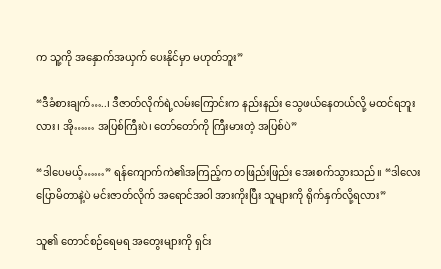က သူ့ကို အနှောက်အယှက် ပေးနိုင်မှာ မဟုတ်ဘူး”

“ဒီခံစားချက်…..၊ ဒီဇာတ်လိုက်ရဲ့လမ်းကြောင်းက နည်းနည်း သွေဖယ်နေတယ်လို့ မထင်ရဘူးလား၊ အို…… အပြစ်ကြီးပဲ၊ တော်တော်ကို ကြီးမားတဲ့ အပြစ်ပဲ”

“ဒါပေမယ့်……” ရန်ကျောက်ကဲ၏အကြည့်က တဖြည်းဖြည်း အေးစက်သွားသည်။ “ဒါလေးပြောမိတာနဲ့ပဲ မင်းဇာတ်လိုက် အရောင်အဝါ အားကိုးပြီး သူများကို ရိုက်နှက်လို့ရလား”

သူ၏ တောင်စဉ်ရေမရ အတွေးများကို ရှင်း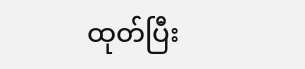ထုတ်ပြီး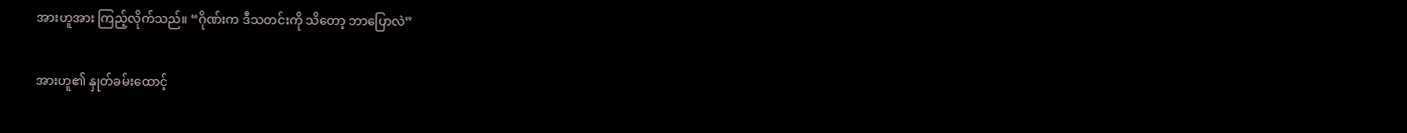အားဟူအား ကြည့်လိုက်သည်။ “ဂိုဏ်းက ဒီသတင်းကို သိတော့ ဘာပြောလဲ”

အားဟူ၏ နှုတ်ခမ်းထောင့်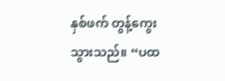နှစ်ဖက် တွန့်ကွေးသွားသည်။ “ပထ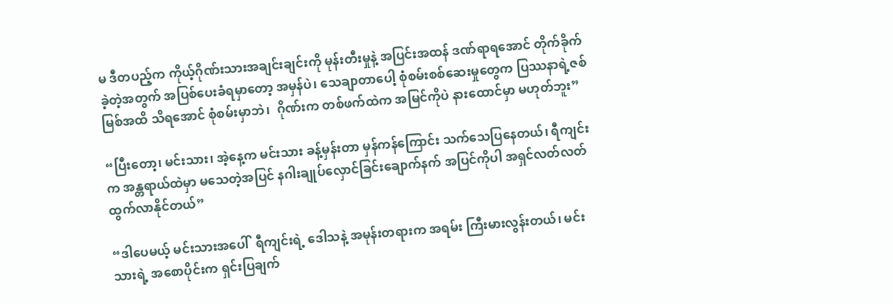မ ဒီတပည့်က ကိုယ့်ဂိုဏ်းသားအချင်းချင်းကို မုန်းတီးမှုနဲ့ အပြင်းအထန် ဒဏ်ရာရအောင် တိုက်ခိုက်ခဲ့တဲ့အတွက် အပြစ်ပေးခံရမှာတော့ အမှန်ပဲ၊ သေချာတာပေါ့ စုံစမ်းစစ်ဆေးမှုတွေက ပြဿနာရဲ့ဇစ်မြစ်အထိ သိရအောင် စုံစမ်းမှာဘဲ၊  ဂိုဏ်းက တစ်ဖက်ထဲက အမြင်ကိုပဲ နားထောင်မှာ မဟုတ်ဘူး”

“ပြီးတော့၊ မင်းသား၊ အဲ့နေ့က မင်းသား ခန့်မှန်းတာ မှန်ကန်ကြောင်း သက်သေပြနေတယ်၊ ရီကျင်းက အန္တရာယ်ထဲမှာ မသေတဲ့အပြင် နဂါးချုပ်လှောင်ခြင်းချောက်နက် အပြင်ကိုပါ အရှင်လတ်လတ်ထွက်လာနိုင်တယ်”

“ဒါပေမယ့် မင်းသားအပေါ်  ရီကျင်းရဲ့ ဒေါသနဲ့ အမုန်းတရားက အရမ်း ကြီးမားလွန်းတယ်၊ မင်းသားရဲ့ အစောပိုင်းက ရှင်းပြချက်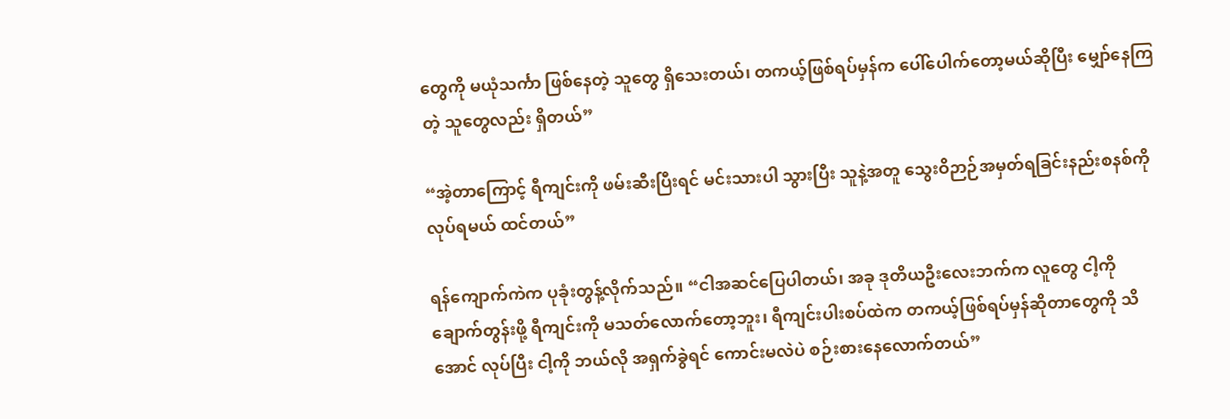တွေကို မယုံသင်္ကာ ဖြစ်နေတဲ့ သူတွေ ရှိသေးတယ်၊ တကယ့်ဖြစ်ရပ်မှန်က ပေါ်ပေါက်တော့မယ်ဆိုပြီး မျှော်နေကြတဲ့ သူတွေလည်း ရှိတယ်”

“အဲ့တာကြောင့် ရီကျင်းကို ဖမ်းဆီးပြီးရင် မင်းသားပါ သွားပြီး သူနဲ့အတူ သွေးဝိဉာဉ်အမှတ်ရခြင်းနည်းစနစ်ကို လုပ်ရမယ် ထင်တယ်”

ရန်ကျောက်ကဲက ပုခုံးတွန့်လိုက်သည်။ “ငါအဆင်ပြေပါတယ်၊ အခု ဒုတိယဦးလေးဘက်က လူတွေ ငါ့ကို ချောက်တွန်းဖို့ ရီကျင်းကို မသတ်လောက်တော့ဘူး၊ ရီကျင်းပါးစပ်ထဲက တကယ့်ဖြစ်ရပ်မှန်ဆိုတာတွေကို သိအောင် လုပ်ပြီး ငါ့ကို ဘယ်လို အရှက်ခွဲရင် ကောင်းမလဲပဲ စဉ်းစားနေလောက်တယ်”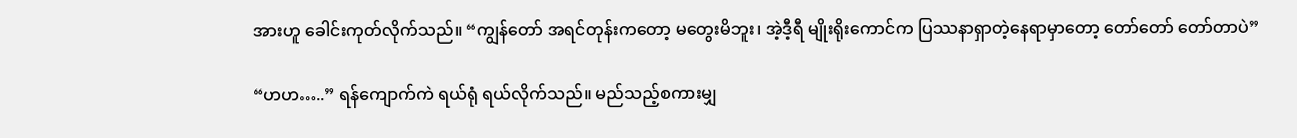အားဟူ ခေါင်းကုတ်လိုက်သည်။ “ကျွန်တော် အရင်တုန်းကတော့ မတွေးမိဘူး၊ အဲ့ဒီ့ရီ မျိုးရိုးကောင်က ပြဿနာရှာတဲ့နေရာမှာတော့ တော်တော် တော်တာပဲ”

“ဟဟ…..” ရန်ကျောက်ကဲ ရယ်ရုံ ရယ်လိုက်သည်။ မည်သည့်စကားမျှ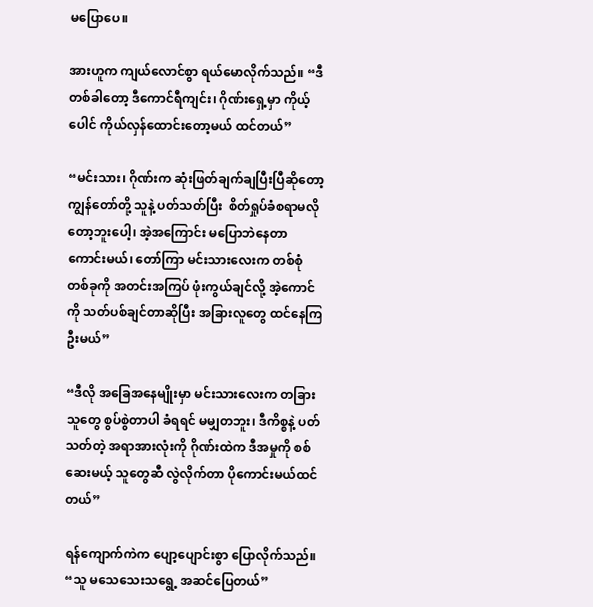မပြောပေ။

အားဟူက ကျယ်လောင်စွာ ရယ်မောလိုက်သည်။ “ဒီတစ်ခါတော့ ဒီကောင်ရီကျင်း၊ ဂိုဏ်းရှေ့မှာ ကိုယ့်ပေါင် ကိုယ်လှန်ထောင်းတော့မယ် ထင်တယ်”

“မင်းသား၊ ဂိုဏ်းက ဆုံးဖြတ်ချက်ချပြီးပြီဆိုတော့ ကျွန်တော်တို့ သူနဲ့ ပတ်သတ်ပြီး  စိတ်ရှုပ်ခံစရာမလိုတော့ဘူးပေါ့၊ အဲ့အကြောင်း မပြောဘဲနေတာ ကောင်းမယ်၊ တော်ကြာ မင်းသားလေးက တစ်စုံတစ်ခုကို အတင်းအကြပ် ဖုံးကွယ်ချင်လို့ အဲ့ကောင်ကို သတ်ပစ်ချင်တာဆိုပြီး အခြားလူတွေ ထင်နေကြဦးမယ်”

“ဒီလို အခြေအနေမျိုးမှာ မင်းသားလေးက တခြားသူတွေ စွပ်စွဲတာပါ ခံရရင် မမျှတဘူး၊ ဒီကိစ္စနဲ့ ပတ်သတ်တဲ့ အရာအားလုံးကို ဂိုဏ်းထဲက ဒီအမှုကို စစ်ဆေးမယ့် သူတွေဆီ လွဲလိုက်တာ ပိုကောင်းမယ်ထင်တယ်”

ရန်ကျောက်ကဲက ပျော့ပျောင်းစွာ ပြောလိုက်သည်။ “သူ မသေသေးသရွေ့ အဆင်ပြေတယ်”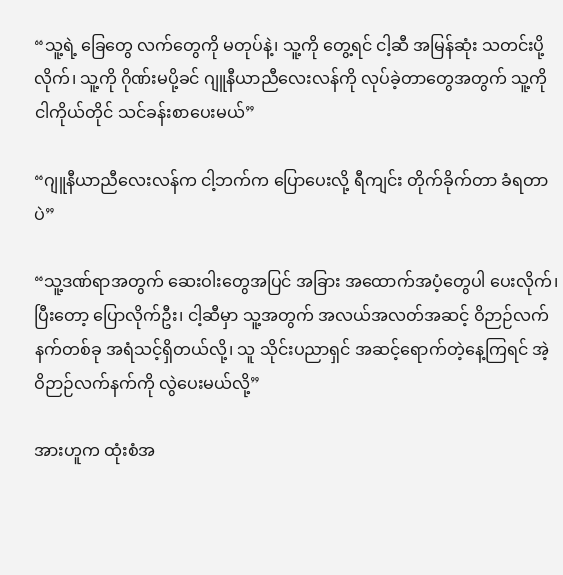“သူ့ရဲ့ ခြေတွေ လက်တွေကို မတုပ်နဲ့၊ သူ့ကို တွေ့ရင် ငါ့ဆီ အမြန်ဆုံး သတင်းပို့လိုက်၊ သူ့ကို ဂိုဏ်းမပို့ခင် ဂျူနီယာညီလေးလန်ကို လုပ်ခဲ့တာတွေအတွက် သူ့ကို ငါကိုယ်တိုင် သင်ခန်းစာပေးမယ်”

“ဂျူနီယာညီလေးလန်က ငါ့ဘက်က ပြောပေးလို့ ရီကျင်း တိုက်ခိုက်တာ ခံရတာပဲ”

“သူ့ဒဏ်ရာအတွက် ဆေးဝါးတွေအပြင် အခြား အထောက်အပံ့တွေပါ ပေးလိုက်၊ ပြီးတော့ ပြောလိုက်ဦး၊ ငါ့ဆီမှာ သူ့အတွက် အလယ်အလတ်အဆင့် ဝိဉာဉ်လက်နက်တစ်ခု အရံသင့်ရှိတယ်လို့၊ သူ သိုင်းပညာရှင် အဆင့်ရောက်တဲ့နေ့ကြရင် အဲ့ဝိဉာဉ်လက်နက်ကို လွဲပေးမယ်လို့”

အားဟူက ထုံးစံအ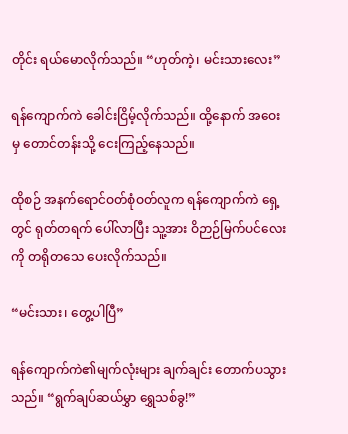တိုင်း ရယ်မောလိုက်သည်။ “ဟုတ်ကဲ့၊ မင်းသားလေး”

ရန်ကျောက်ကဲ ခေါင်းငြိမ့်လိုက်သည်။ ထို့နောက် အဝေးမှ တောင်တန်းသို့ ငေးကြည့်နေသည်။

ထိုစဉ် အနက်ရောင်ဝတ်စုံဝတ်လူက ရန်ကျောက်ကဲ ရှေ့တွင် ရုတ်တရက် ပေါ်လာပြီး သူ့အား ဝိဉာဉ်မြက်ပင်လေးကို တရိုတသေ ပေးလိုက်သည်။

“မင်းသား၊ တွေ့ပါပြီ”

ရန်ကျောက်ကဲ၏မျက်လုံးများ ချက်ချင်း တောက်ပသွားသည်။ “ရွက်ချပ်ဆယ်မွှာ ရွှေသစ်ခွ!”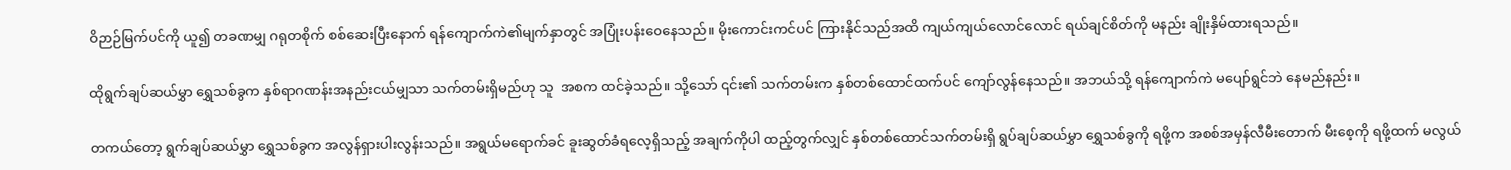ဝိဉာဉ်မြက်ပင်ကို ယူ၍ တခဏမျှ ဂရုတစိုက် စစ်ဆေးပြီးနောက် ရန်ကျောက်ကဲ၏မျက်နှာတွင် အပြုံးပန်းဝေနေသည်။ မိုးကောင်းကင်ပင် ကြားနိုင်သည်အထိ ကျယ်ကျယ်လောင်လောင် ရယ်ချင်စိတ်ကို မနည်း ချိုးနှိမ်ထားရသည်။

ထိုရွက်ချပ်ဆယ်မွှာ ရွှေသစ်ခွက နှစ်ရာဂဏန်းအနည်းငယ်မျှသာ သက်တမ်းရှိမည်ဟု သူ  အစက ထင်ခဲ့သည်။ သို့သော် ၎င်း၏ သက်တမ်းက နှစ်တစ်ထောင်ထက်ပင် ကျော်လွန်နေသည်။ အဘယ်သို့ ရန်ကျောက်ကဲ မပျော်ရွင်ဘဲ နေမည်နည်း။

တကယ်တော့ ရွက်ချပ်ဆယ်မွှာ ရွှေသစ်ခွက အလွန်ရှားပါးလွန်းသည်။ အရွယ်မရောက်ခင် ခူးဆွတ်ခံရလေ့ရှိသည့် အချက်ကိုပါ ထည့်တွက်လျှင် နှစ်တစ်ထောင်သက်တမ်းရှိ ရွပ်ချပ်ဆယ်မွှာ ရွှေသစ်ခွကို ရဖို့က အစစ်အမှန်လီမီးတောက် မီးစေ့ကို ရဖို့ထက် မလွယ်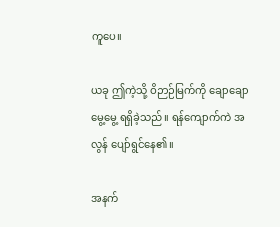ကူပေ။

ယခု ဤကဲ့သို့ ဝိဉာဉ်မြက်ကို ချောချောမွေ့မွေ့ ရရှိခဲ့သည်။ ရန်ကျောက်ကဲ အလွန် ပျော်ရွင်နေ၏။

အနက်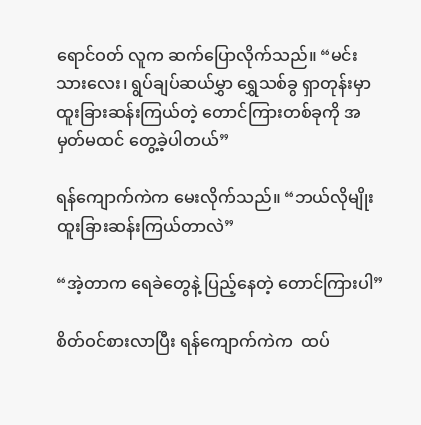ရောင်ဝတ် လူက ဆက်ပြောလိုက်သည်။ “မင်းသားလေး၊ ရွပ်ချပ်ဆယ်မွှာ ရွှေသစ်ခွ ရှာတုန်းမှာ ထူးခြားဆန်းကြယ်တဲ့ တောင်ကြားတစ်ခုကို အမှတ်မထင် တွေ့ခဲ့ပါတယ်”

ရန်ကျောက်ကဲက မေးလိုက်သည်။ “ဘယ်လိုမျိုး ထူးခြားဆန်းကြယ်တာလဲ”

“အဲ့တာက ရေခဲတွေနဲ့ ပြည့်နေတဲ့ တောင်ကြားပါ”

စိတ်ဝင်စားလာပြီး ရန်ကျောက်ကဲက  ထပ်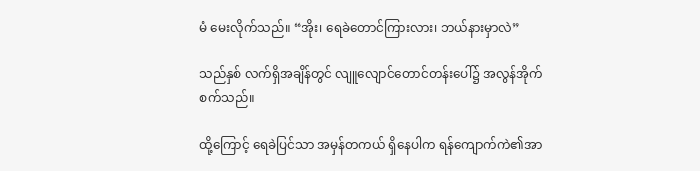မံ မေးလိုက်သည်။ “အိုး၊ ရေခဲတောင်ကြားလား၊ ဘယ်နားမှာလဲ”

သည်နှစ် လက်ရှိအချိန်တွင် လျူလျောင်တောင်တန်းပေါ်၌ အလွန်အိုက်စက်သည်။

ထို့ကြောင့် ရေခဲပြင်သာ အမှန်တကယ် ရှိနေပါက ရန်ကျောက်ကဲ၏အာ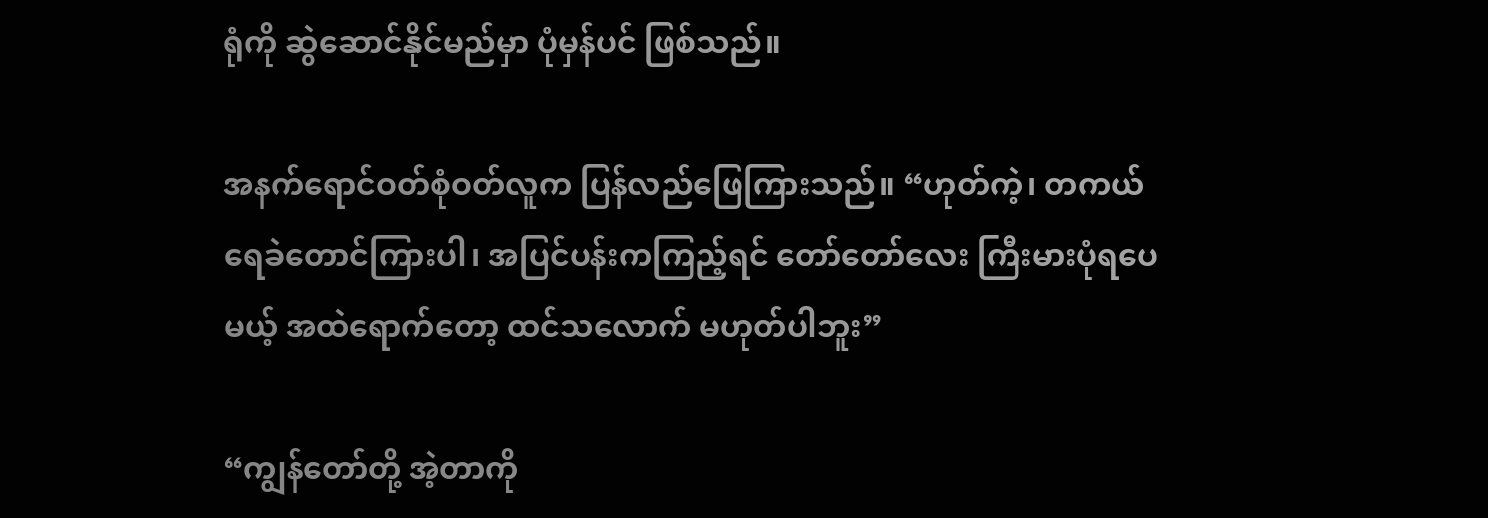ရုံကို ဆွဲဆောင်နိုင်မည်မှာ ပုံမှန်ပင် ဖြစ်သည်။

အနက်ရောင်ဝတ်စုံဝတ်လူက ပြန်လည်ဖြေကြားသည်။ “ဟုတ်ကဲ့၊ တကယ် ရေခဲတောင်ကြားပါ၊ အပြင်ပန်းကကြည့်ရင် တော်တော်လေး ကြီးမားပုံရပေမယ့် အထဲရောက်တော့ ထင်သလောက် မဟုတ်ပါဘူး”

“ကျွန်တော်တို့ အဲ့တာကို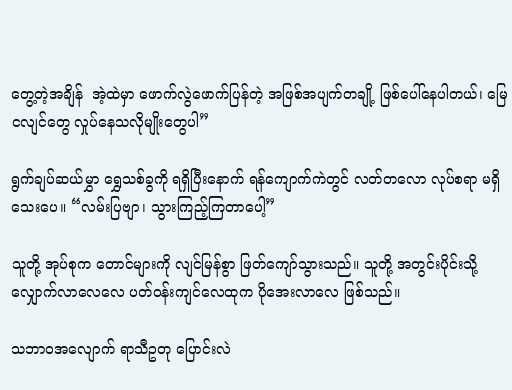တွေ့တဲ့အချိန်  အဲ့ထဲမှာ ဖောက်လွဲဖောက်ပြန်တဲ့ အဖြစ်အပျက်တချို့ ဖြစ်ပေါ်နေပါတယ်၊ မြေငလျင်တွေ လှုပ်နေသလိုမျိုးတွေပါ”

ရွက်ချပ်ဆယ်မွှာ ရွှေသစ်ခွကို ရရှိပြီးနောက် ရန်ကျောက်ကဲတွင် လတ်တလော လုပ်စရာ မရှိသေးပေ။ “လမ်းပြဗျာ၊ သွားကြည့်ကြတာပေါ့”

သူတို့ အုပ်စုက တောင်များကို လျင်မြန်စွာ ဖြတ်ကျော်သွားသည်။ သူတို့ အတွင်းပိုင်းသို့ လျှောက်လာလေလေ ပတ်ဝန်းကျင်လေထုက ပိုအေးလာလေ ဖြစ်သည်။

သဘာဝအလျောက် ရာသီဥတု ပြောင်းလဲ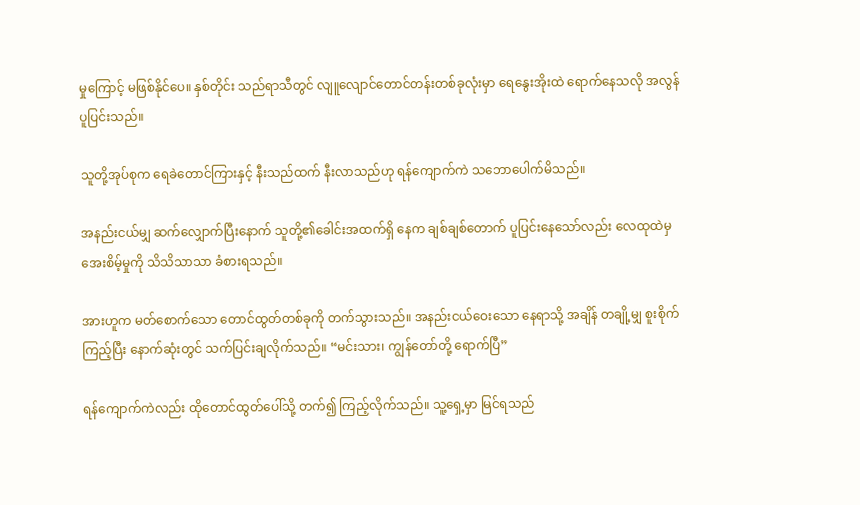မှုကြောင့် မဖြစ်နိုင်ပေ။ နှစ်တိုင်း သည်ရာသီတွင် လျူလျောင်တောင်တန်းတစ်ခုလုံးမှာ ရေနွေးအိုးထဲ ရောက်နေသလို အလွန်ပူပြင်းသည်။

သူတို့အုပ်စုက ရေခဲတောင်ကြားနှင့် နီးသည်ထက် နီးလာသည်ဟု ရန်ကျောက်ကဲ သဘောပေါက်မိသည်။

အနည်းငယ်မျှ ဆက်လျှောက်ပြီးနောက် သူတို့၏ခေါင်းအထက်ရှိ နေက ချစ်ချစ်တောက် ပူပြင်းနေသော်လည်း လေထုထဲမှ အေးစိမ့်မှုကို သိသိသာသာ ခံစားရသည်။

အားဟူက မတ်စောက်သော တောင်ထွတ်တစ်ခုကို တက်သွားသည်။ အနည်းငယ်ဝေးသော နေရာသို့ အချိန် တချို့မျှ စူးစိုက်ကြည့်ပြီး နောက်ဆုံးတွင် သက်ပြင်းချလိုက်သည်။ “မင်းသား၊ ကျွန်တော်တို့ ရောက်ပြီ”

ရန်ကျောက်ကဲလည်း ထိုတောင်ထွတ်ပေါ်သို့ တက်၍ ကြည့်လိုက်သည်။ သူ့ရှေ့မှာ မြင်ရသည်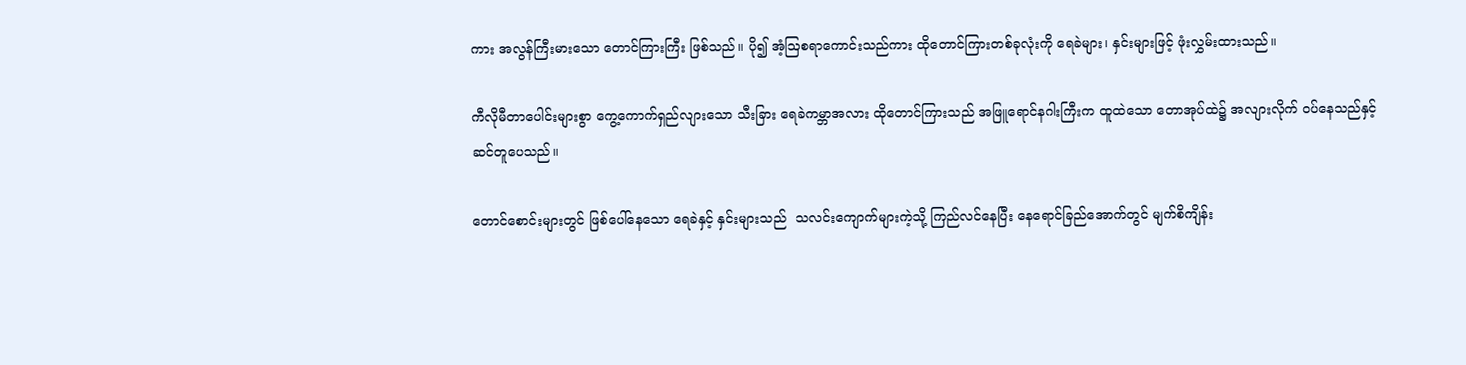ကား အလွန်ကြီးမားသော တောင်ကြားကြီး ဖြစ်သည်။ ပို၍ အံ့ဩစရာကောင်းသည်ကား ထိုတောင်ကြားတစ်ခုလုံးကို ရေခဲများ၊ နှင်းများဖြင့် ဖုံးလွှမ်းထားသည်။

ကီလိုမီတာပေါင်းများစွာ ကွေ့ကောက်ရှည်လျားသော သီးခြား ရေခဲကမ္ဘာအလား ထိုတောင်ကြားသည် အဖြူရောင်နဂါးကြီးက ထူထဲသော တောအုပ်ထဲ၌ အလျားလိုက် ဝပ်နေသည်နှင့် ဆင်တူပေသည်။

တောင်စောင်းများတွင် ဖြစ်ပေါ်နေသော ရေခဲနှင့် နှင်းများသည်  သလင်းကျောက်များကဲ့သို့ ကြည်လင်နေပြီး နေရောင်ခြည်အောက်တွင် မျက်စိကျိန်း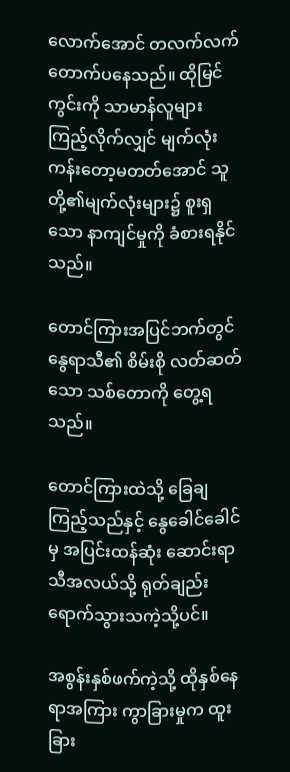လောက်အောင် တလက်လက် တောက်ပနေသည်။ ထိုမြင်ကွင်းကို သာမာန်လူများ ကြည့်လိုက်လျှင် မျက်လုံးကန်းတော့မတတ်အောင် သူတို့၏မျက်လုံးများ၌ စူးရှသော နာကျင်မှုကို ခံစားရနိုင်သည်။

တောင်ကြားအပြင်ဘက်တွင် နွေရာသီ၏ စိမ်းစို လတ်ဆတ်သော သစ်တောကို တွေ့ရသည်။

တောင်ကြားထဲသို့ ခြေချကြည့်သည်နှင့် နွေခေါင်ခေါင်မှ အပြင်းထန်ဆုံး ဆောင်းရာသီအလယ်သို့ ရုတ်ချည်း ရောက်သွားသကဲ့သို့ပင်။

အစွန်းနှစ်ဖက်ကဲ့သို့ ထိုနှစ်နေရာအကြား ကွာခြားမှုက ထူးခြား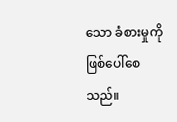သော ခံစားမှုကို ဖြစ်ပေါ်စေသည်။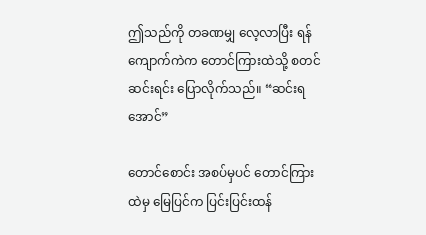ဤသည်ကို တခဏမျှ လေ့လာပြီး ရန်ကျောက်ကဲက တောင်ကြားထဲသို့ စတင် ဆင်းရင်း ပြောလိုက်သည်။ “ဆင်းရအောင်”

တောင်စောင်း အစပ်မှပင် တောင်ကြားထဲမှ မြေပြင်က ပြင်းပြင်းထန်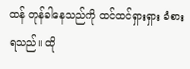ထန် တုန်ခါနေသည်ကို ထင်ထင်ရှားရှား ခံစားရသည်။ ထို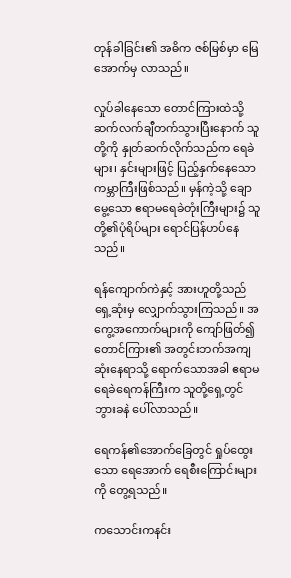တုန်ခါခြင်း၏ အဓိက ဇစ်မြစ်မှာ မြေအောက်မှ လာသည်။

လှုပ်ခါနေသော တောင်ကြားထဲသို့ ဆက်လက်ချီတက်သွားပြီးနောက် သူတို့ကို နှုတ်ဆက်လိုက်သည်က ရေခဲများ၊ နှင်းများဖြင့် ပြည့်နှက်နေသော ကမ္ဘာကြီးဖြစ်သည်။ မှန်ကဲ့သို့ ချောမွေ့သော ဧရာမရေခဲတုံးကြီးများ၌ သူတို့၏ပုံရိပ်များ ရောင်ပြန်ဟပ်နေသည်။

ရန်ကျောက်ကဲနှင့် အားဟူတို့သည် ရှေ့ဆုံးမှ လျှောက်သွားကြသည်။ အကွေ့အကောက်များကို ကျော်ဖြတ်၍ တောင်ကြား၏ အတွင်းဘက်အကျဆုံးနေရာသို့ ရောက်သောအခါ ဧရာမ ရေခဲရေကန်ကြီးက သူတို့ရှေ့တွင် ဘွားခနဲ ပေါ်လာသည်။

ရေကန်၏အောက်ခြေတွင် ရှုပ်ထွေးသော ရေအောက် ရေစီးကြောင်းများကို တွေ့ရသည်။

ကသောင်းကနင်း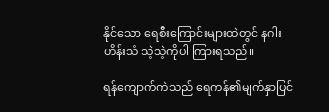နိုင်သော ရေစီးကြောင်းများထဲတွင် နဂါးဟိန်းသံ သဲ့သဲ့ကိုပါ ကြားရသည်။

ရန်ကျောက်ကဲသည် ရေကန်၏မျက်နှာပြင်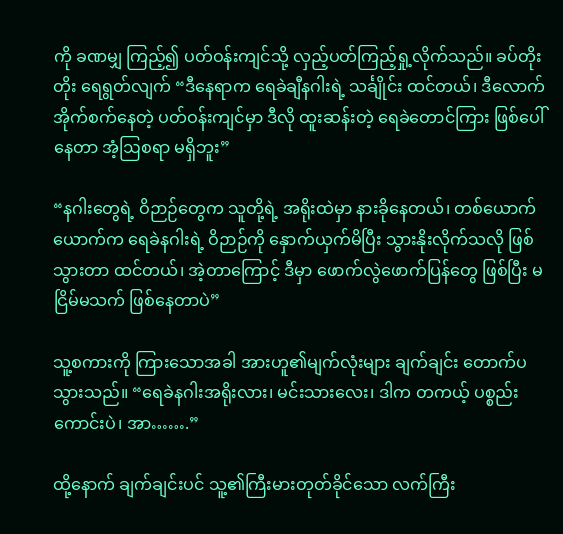ကို ခဏမျှ ကြည့်၍ ပတ်ဝန်းကျင်သို့ လှည့်ပတ်ကြည့်ရှု့လိုက်သည်။ ခပ်တိုးတိုး ရေရွတ်လျက် “ဒီနေရာက ရေခဲချီနဂါးရဲ့ သင်္ချိုင်း ထင်တယ်၊ ဒီလောက် အိုက်စက်နေတဲ့ ပတ်ဝန်းကျင်မှာ ဒီလို ထူးဆန်းတဲ့ ရေခဲတောင်ကြား ဖြစ်ပေါ်နေတာ အံ့ဩစရာ မရှိဘူး”

“နဂါးတွေရဲ့ ဝိဉာဉ်တွေက သူတို့ရဲ့ အရိုးထဲမှာ နားခိုနေတယ်၊ တစ်ယောက်ယောက်က ရေခဲနဂါးရဲ့ ဝိဉာဉ်ကို နှောက်ယှက်မိပြီး သွားနိုးလိုက်သလို ဖြစ်သွားတာ ထင်တယ်၊ အဲ့တာကြောင့် ဒီမှာ ဖောက်လွဲဖောက်ပြန်တွေ ဖြစ်ပြီး မငြိမ်မသက် ဖြစ်နေတာပဲ”

သူ့စကားကို ကြားသောအခါ အားဟူ၏မျက်လုံးများ ချက်ချင်း တောက်ပသွားသည်။ “ရေခဲနဂါးအရိုးလား၊ မင်းသားလေး၊ ဒါက တကယ့် ပစ္စည်းကောင်းပဲ၊ အာ…….”

ထို့နောက် ချက်ချင်းပင် သူ့၏ကြီးမားတုတ်ခိုင်သော လက်ကြီး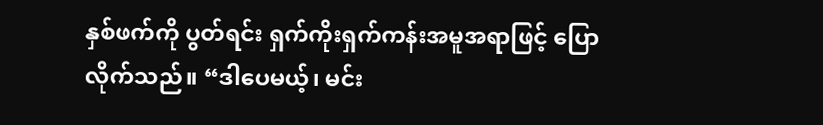နှစ်ဖက်ကို ပွတ်ရင်း ရှက်ကိုးရှက်ကန်းအမူအရာဖြင့် ပြောလိုက်သည်။ “ဒါပေမယ့်၊ မင်း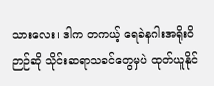သားလေး၊ ဒါက တကယ့် ရေခဲနဂါးအရိုးဝိဉာဉ်ဆို သိုင်းဆရာသခင်တွေမှပဲ ထုတ်ယူနိုင်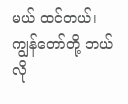မယ် ထင်တယ်၊ ကျွန်တော်တို့ ဘယ်လို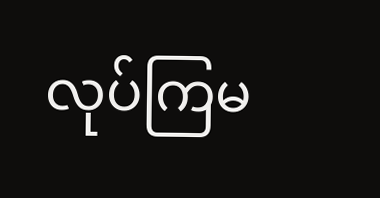လုပ်ကြမ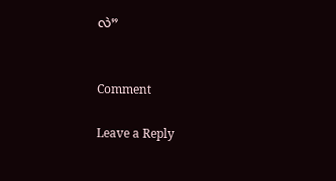လဲ”


Comment

Leave a Reply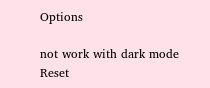Options

not work with dark mode
Reset